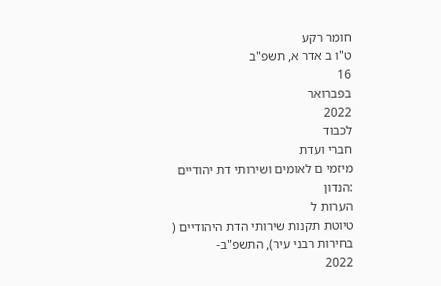חומר רקע
ט"ו ב אדר א, תשפ"ב
16
בפברואר
2022
לכבוד
חברי ועדת
מיזמי ם לאומים ושירותי דת יהודיים
:הנדון
הערות ל
טיוטת תקנות שירותי הדת היהודיים (
בחירות רבני עיר), התשפ"ב-
2022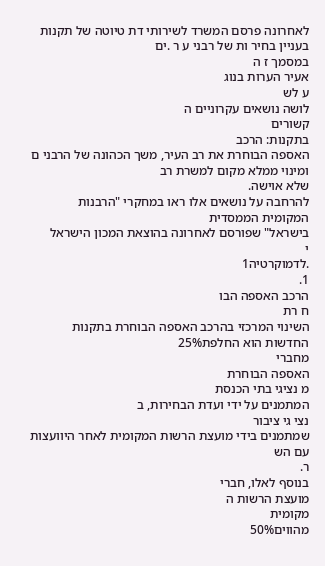לאחרונה פרסם המשרד לשירותי דת טיוטה של תקנות בעניין בחיר ות של רבני ע ר .ים
במסמך ז ה
אעיר הערות בנוג
ע לש
לושה נושאים עקרוניים ה
קשורים
בתקנות: הרכב
האספה הבוחרת את רב העיר, משך הכהונה של הרבני ם ומינוי ממלא מקום למשרת רב
שלא אוישה.
להרחבה על נושאים אלו ראו במחקרי "הרבנות המקומית הממסדית
בישראל" שפורסם לאחרונה בהוצאת המכון הישראל
י
.לדמוקרטיה1
1.
הרכב האספה הבו
ח רת
השינוי המרכזי בהרכב האספה הבוחרת בתקנות החדשות הוא החלפת25%
מחברי
האספה הבוחרת
מ נציגי בתי הכנסת
המתמנים על ידי ועדת הבחירות, ב
נצי גי ציבור
שמתמנים בידי מועצת הרשות המקומית לאחר היוועצות עם הש
ר.
בנוסף לאלו, חברי
מועצת הרשות ה
מקומית
מהווים50%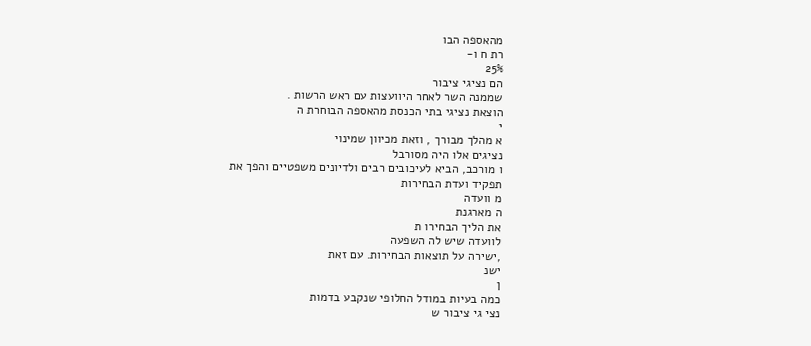מהאספה הבו
רת ח ו-
25%
הם נציגי ציבור
שממנה השר לאחר היוועצות עם ראש הרשות .
הוצאת נציגי בתי הכנסת מהאספה הבוחרת ה
י
א מהלך מבורך , וזאת מכיוון שמינוי
נציגים אלו היה מסורבל
ו מורכב, הביא לעיכובים רבים ולדיונים משפטיים והפך את
תפקיד ועדת הבחירות
מ וועדה
ה מארגנת
את הליך הבחירו ת
לוועדה שיש לה השפעה
,ישירה על תוצאות הבחירות. עם זאת
ישנ
ן
כמה בעיות במודל החלופי שנקבע בדמות
נצי גי ציבור ש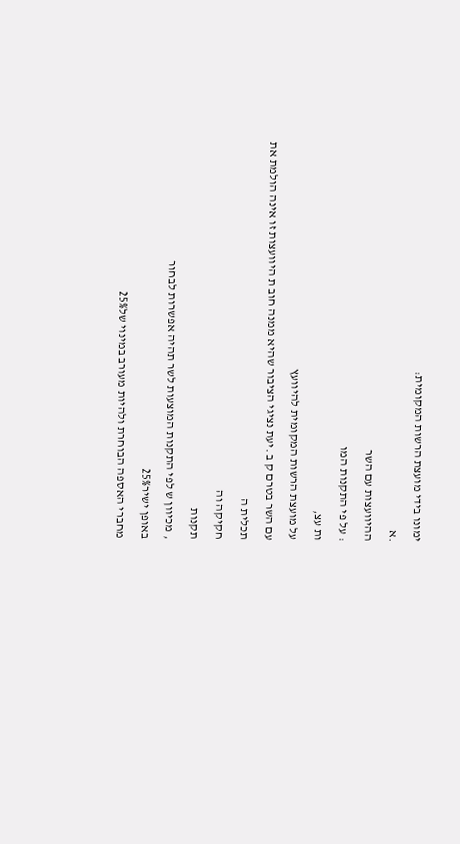ימונו בידי מועצת הרשות המקומית:
.א
ההיוועצות עם השר
: על פי התקנות המו
ות עצ,
על מועצת הרשות המקומית להיוועץ
עם השר בטרם ק ב .יעת נציגי הציבור שהיא ממנה חוב ת היוועצות זו אינה הולמת את
תכלית ה
חקיקה וה
תקנות
, מכיוון ש לפי התקנות המוצעות לשר תהיה אפשרות לבחור
באופן ישיר25%
מחברי האספה הבוחרת ולהיות מעורב במינוי של25%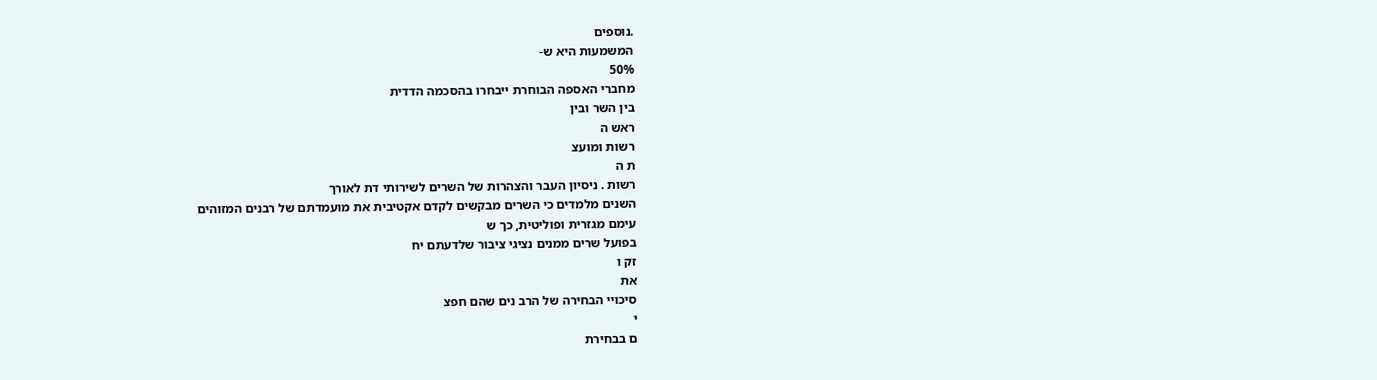.נוספים
המשמעות היא ש-
50%
מחברי האספה הבוחרת ייבחרו בהסכמה הדדית
בין השר ובין
ראש ה
רשות ומועצ
ת ה
רשות . ניסיון העבר והצהרות של השרים לשירותי דת לאורך
השנים מלמדים כי השרים מבקשים לקדם אקטיבית את מועמדתם של רבנים המזוהים
עימם מגזרית ופוליטית, כך ש
בפועל שרים ממנים נציגי ציבור שלדעתם יח
זק ו
את
סיכויי הבחירה של הרב נים שהם חפצ
י
ם בבחירת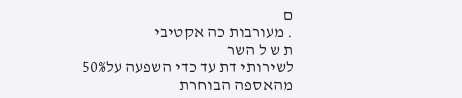ם
. מעורבות כה אקטיבי
ת ש ל השר
לשירותי דת עד כדי השפעה על50%
מהאספה הבוחרת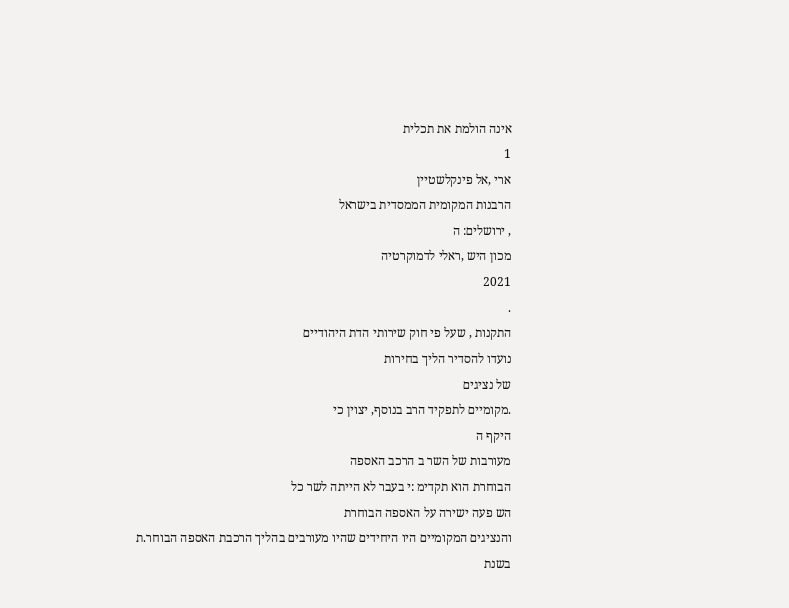אינה הולמת את תכלית
1
ארי ,אל פינקלשטיין
הרבנות המקומית הממסדית בישראל
, ירושלים: ה
מכון היש ,ראלי לדמוקרטיה
2021
.
התקנות , שעל פי חוק שירותי הדת היהודיים
נועדו להסדיר הליך בחירות
של נציגים
.מקומיים לתפקיד הרב בנוסף, יצוין כי
היקף ה
מעורבות של השר ב הרכב האספה
הבוחרת הוא תקדימ :י בעבר לא הייתה לשר כל
הש פעה ישירה על האספה הבוחרת
והנציגים המקומיים היו היחידים שהיו מעורבים בהליך הרכבת האספה הבוחר.ת
בשנת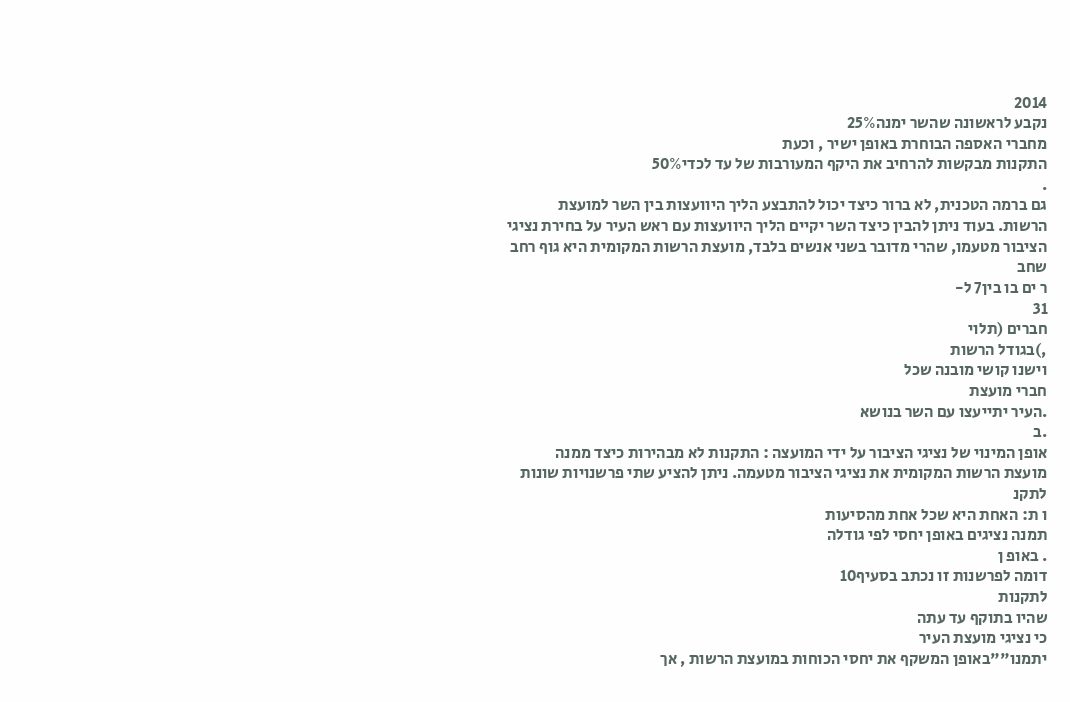2014
נקבע לראשונה שהשר ימנה25%
מחברי האספה הבוחרת באופן ישיר , וכעת
התקנות מבקשות להרחיב את היקף המעורבות של עד לכדי50%
.
גם ברמה הטכנית, לא ברור כיצד יכול להתבצע הליך היוועצות בין השר למועצת
הרשות. בעוד ניתן להבין כיצד השר יקיים הליך היוועצות עם ראש העיר על בחירת נציגי
הציבור מטעמו, שהרי מדובר בשני אנשים בלבד, מועצת הרשות המקומית היא גוף רחב
שחב
ר ים בו בין7 ל-
31
חברים (תלוי
,)בגודל הרשות
וישנו קושי מובנה שכל
חברי מועצת
.העיר יתייעצו עם השר בנושא
.ב
אופן המינוי של נציגי הציבור על ידי המועצה : התקנות לא מבהירות כיצד ממנה
מועצת הרשות המקומית את נציגי הציבור מטעמה. ניתן להציע שתי פרשנויות שונות
לתקנ
ו ת: האחת היא שכל אחת מהסיעות
תמנה נציגים באופן יחסי לפי גודלה
. באופ ן
דומה לפרשנות זו נכתב בסעיף10
לתקנות
שהיו בתוקף עד עתה
כי נציגי מועצת העיר
יתמנו""באופן המשקף את יחסי הכוחות במועצת הרשות , אך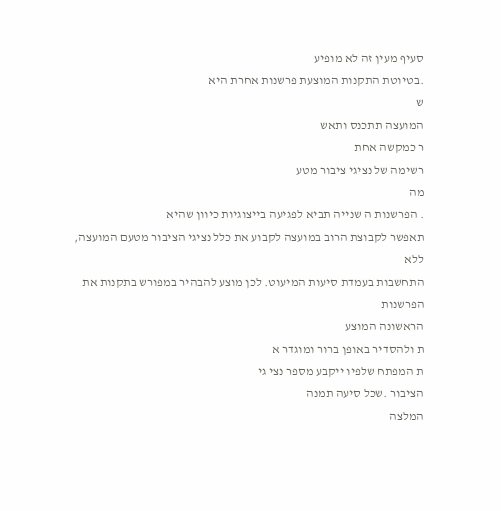סעיף מעין זה לא מופיע
.בטיוטת התקנות המוצעת פרשנות אחרת היא
ש
המועצה תתכנס ותאש
ר כמקשה אחת
רשימה של נציגי ציבור מטע
מה
. הפרשנות ה שנייה תביא לפגיעה בייצוגיות כיוון שהיא
תאפשר לקבוצת הרוב במועצה לקבוע את כלל נציגי הציבור מטעם המועצה, ללא
התחשבות בעמדת סיעות המיעוט. לכן מוצע להבהיר במפורש בתקנות את הפרשנות
הראשונה המוצע
ת ולהסדיר באופן ברור ומוגדר א
ת המפתח שלפיו ייקבע מספר נצי גי
הציבור .שכל סיעה תמנה
המלצה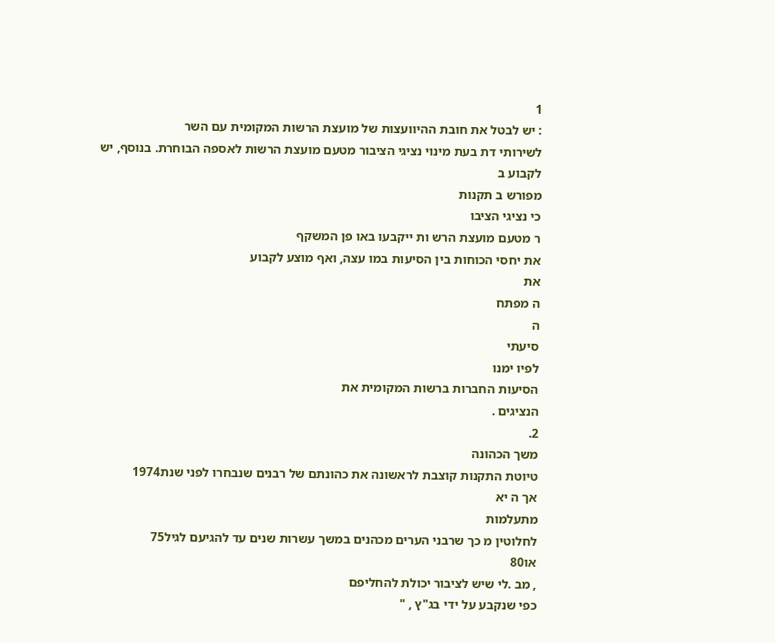1
: יש לבטל את חובת ההיוועצות של מועצת הרשות המקומית עם השר
לשירותי דת בעת מינוי נציגי הציבור מטעם מועצת הרשות לאספה הבוחרת. בנוסף, יש
לקבוע ב
מפורש ב תקנות
כי נציגי הציבו
ר מטעם מועצת הרש ות ייקבעו באו פן המשקף
את יחסי הכוחות בין הסיעות במו עצה, ואף מוצע לקבוע
את
ה מפתח
ה
סיעתי
לפיו ימנו
הסיעות החברות ברשות המקומית את
הנציגים .
2.
משך הכהונה
טיוטת התקנות קוצבת לראשונה את כהונתם של רבנים שנבחרו לפני שנת1974
אך ה יא
מתעלמות
לחלוטין מ כך שרבני הערים מכהנים במשך עשרות שנים עד להגיעם לגיל75
או80
, מב .לי שיש לציבור יכולת להחליפם
כפי שנקבע על ידי בג"ץ , "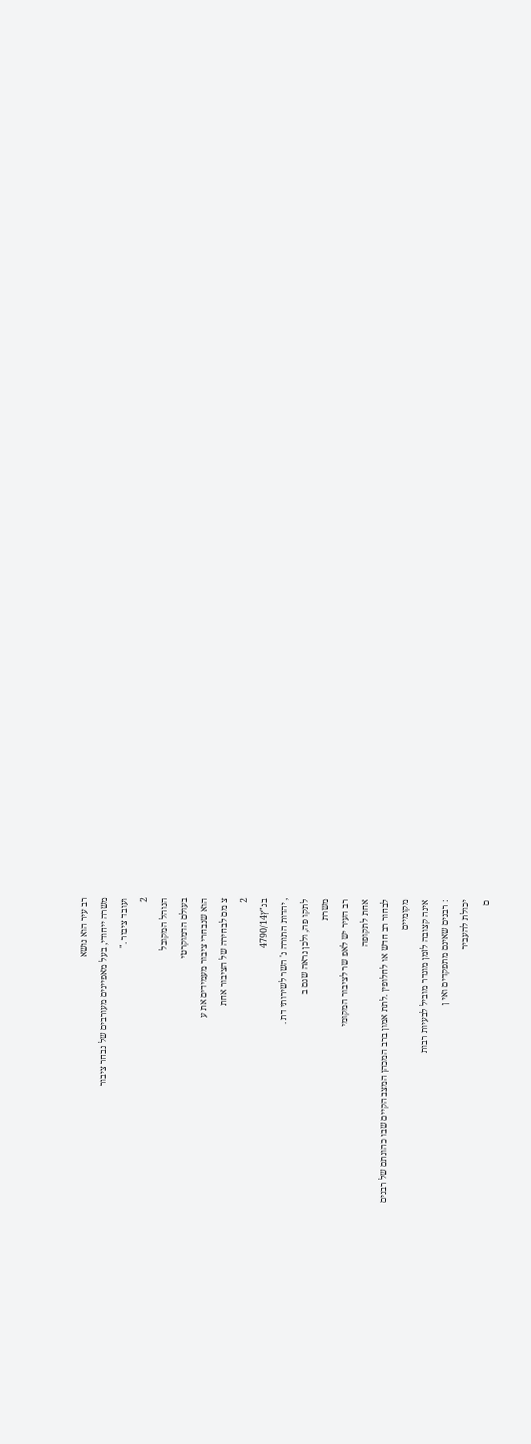רב עיר הוא נושא
משרה ייחודי, בעל מאפיינים מעורבים של נבחר ציבור
ועובד ציבור ."
2
הנוהל המקובל
בעולם הדמוקרטי
הוא שנבחרי ציבור מעמידים את ע
צ מם לבחירה של הציבור אחת
2
בג"ץ4790/14
, יהדות התורה נ' השר לשירותי דת .
לתקו פה, ולכן נראה שגם ב
משרת
רב העיר יש לאפ שר לציבור המקומי
אחת לתקופה
לבחור רב חדש או לחלופין .לתת אמון ברב המכהן המצב הקיים שבו כהונתם של רבנים
מקומיים
אינה קצובה לזמן מוגדר מוביל לבעיות רבות
: רבנים שאינם מתפקדים ואי ן
יכולת להעביר
ם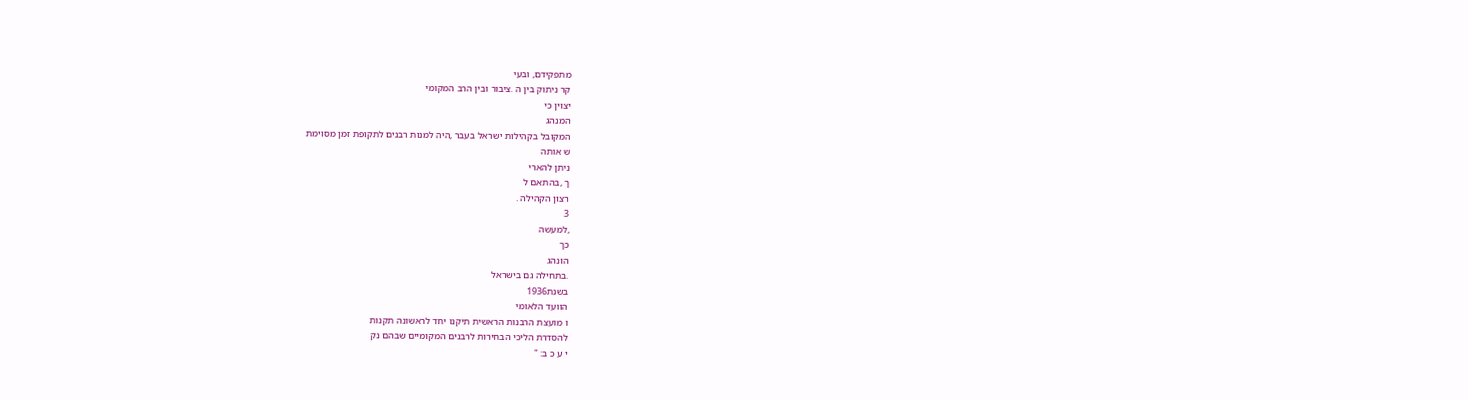מתפקידם, ובעי
קר ניתוק בין ה .ציבור ובין הרב המקומי
יצוין כי
המנהג
המקובל בקהילות ישראל בעבר ,היה למנות רבנים לתקופת זמן מסוימת
ש אותה
ניתן להארי
ך ,בהתאם ל
רצון הקהילה .
3
,למעשה
כך
הונהג
.בתחילה גם בישראל
בשנת1936
הוועד הלאומי
ו מועצת הרבנות הראשית תיקנו יחד לראשונה תקנות
להסדרת הליכי הבחירות לרבנים המקומיים שבהם נק
י ע כ ב: "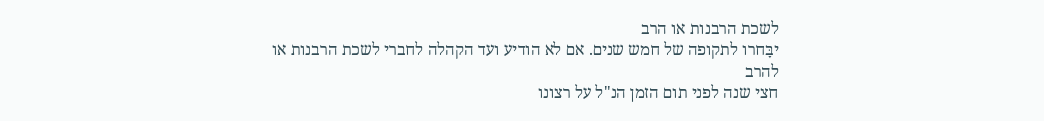לשכת הרבנות או הרב
יבָּחרו לתקופה של חמש שנים. אם לא הודיע ועד הקהלה לחברי לשכת הרבנות או להרב
חצי שנה לפני תום הזמן הנ"ל על רצונו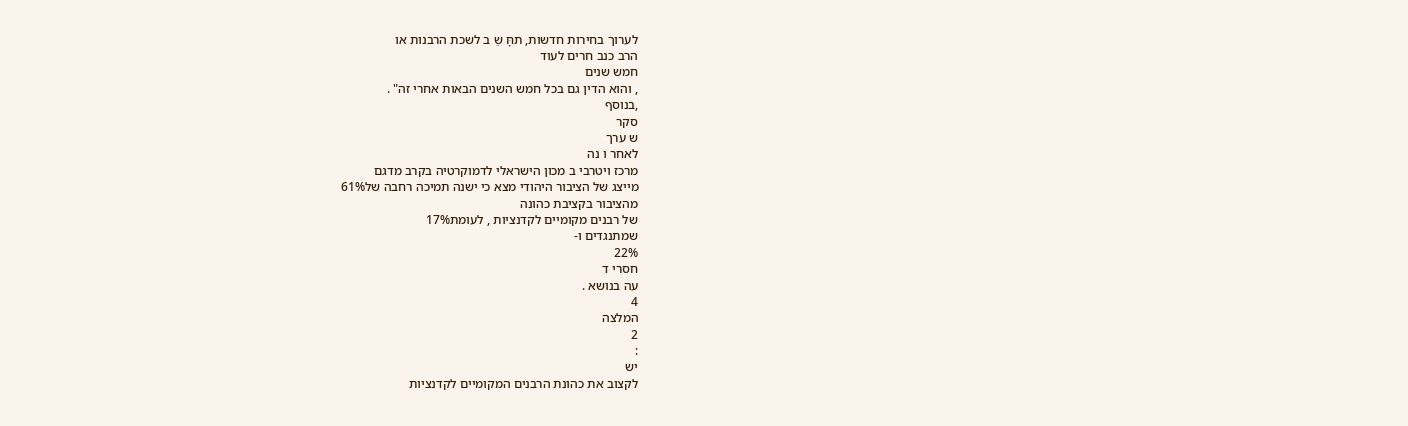לערוך בחירות חדשות, תחָּ שֵ ב לשכת הרבנות או
הרב כנב חרים לעוד
חמש שנים
, והוא הדין גם בכל חמש השנים הבאות אחרי זה" .
,בנוסף
סקר
ש ערך
לאחר ו נה
מרכז ויטרבי ב מכון הישראלי לדמוקרטיה בקרב מדגם
מייצג של הציבור היהודי מצא כי ישנה תמיכה רחבה של61%
מהציבור בקציבת כהונה
של רבנים מקומיים לקדנציות , לעומת17%
שמתנגדים ו-
22%
חסרי ד
עה בנושא .
4
המלצה
2
:
יש
לקצוב את כהונת הרבנים המקומיים לקדנציות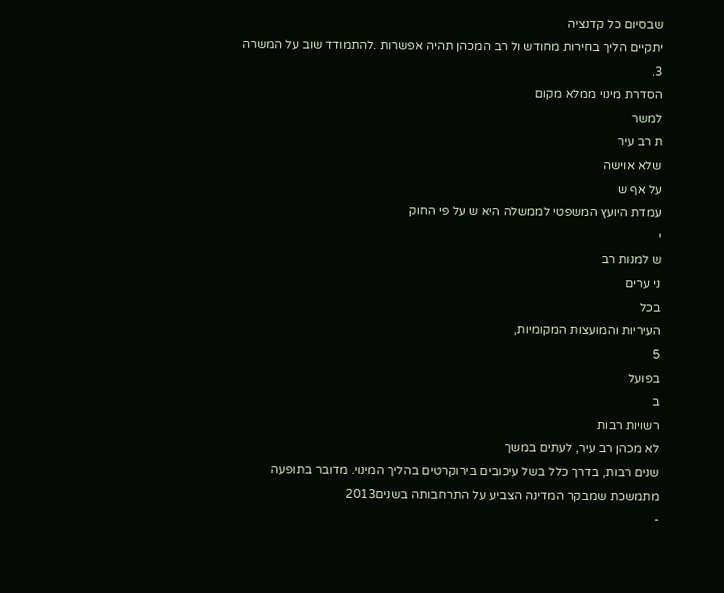שבסיום כל קדנציה
יתקיים הליך בחירות מחודש ול רב המכהן תהיה אפשרות .להתמודד שוב על המשרה
3.
הסדרת מינוי ממלא מקום
למשר
ת רב עיר
שלא אוישה
על אף ש
עמדת היועץ המשפטי לממשלה היא ש על פי החוק
י
ש למנות רב
ני ערים
בכל
העיריות והמועצות המקומיות,
5
בפועל
ב
רשויות רבות
לא מכהן רב עיר, לעתים במשך
שנים רבות, בדרך כלל בשל עיכובים בירוקרטים בהליך המינוי. מדובר בתופעה
מתמשכת שמבקר המדינה הצביע על התרחבותה בשנים2013
-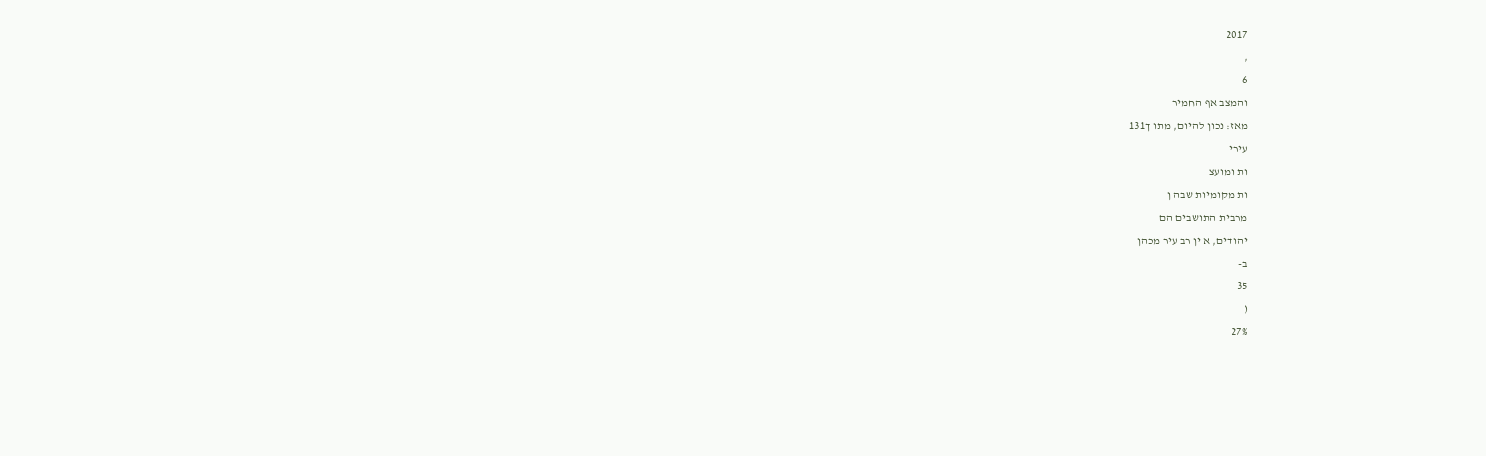2017
,
6
והמצב אף החמיר
מאז: נכון להיום, מתו ך131
עירי
ות ומועצ
ות מקומיות שבה ן
מרבית התושבים הם
יהודים, א ין רב עיר מכהן
ב-
35
(
27%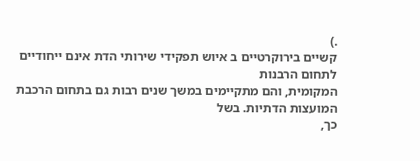.)
קשיים בירוקרטיים ב איוש תפקידי שירותי הדת אינם ייחודיים לתחום הרבנות
המקומית, והם מתקיימים במשך שנים רבות גם בתחום הרכבת המועצות הדתיות. בשל
כך,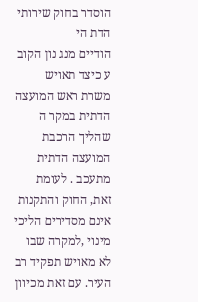הוסדר בחוק שירותי הדת הי
הודיים מנג נון הקוב ע כיצד תאויש משרת ראש המועצה
הדתית במקר ה שהליך הרכבת המועצה הדתית מתעכב . לעומת זאת, החוק והתקנות
אינם מסדירים הליכי
מינוי ,למקרה שבו לא מאויש תפקיד רב העיר. עם זאת מכיוון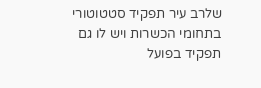שלרב עיר תפקיד סטטוטורי בתחומי הכשרות ויש לו גם תפקיד בפועל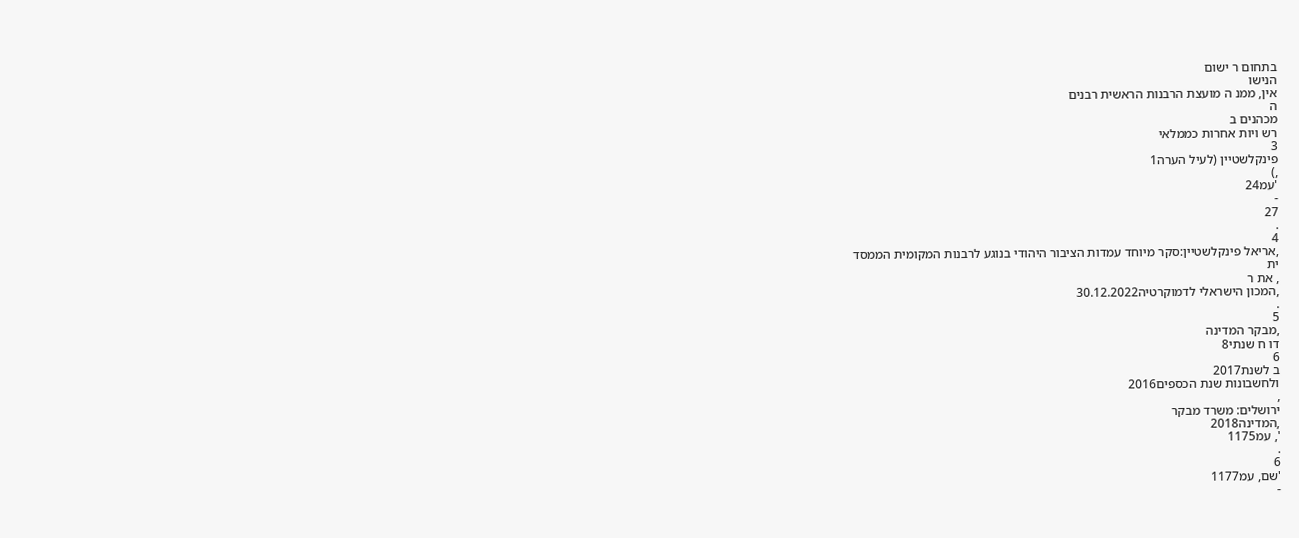בתחום ר ישום
הנישו
אין, ממנ ה מועצת הרבנות הראשית רבנים
ה
מכהנים ב
רש ויות אחרות כממלאי
3
פינקלשטיין (לעיל הערה1
,)
'עמ24
-
27
.
4
,אריאל פינקלשטיין:סקר מיוחד עמדות הציבור היהודי בנוגע לרבנות המקומית הממסד
ית
, את ר
,המכון הישראלי לדמוקרטיה30.12.2022
.
5
,מבקר המדינה
דו ח שנתי8
6
ב לשנת2017
ולחשבונות שנת הכספים2016
,
ירושלים: משרד מבקר
,המדינה2018
', עמ1175
.
6
'שם, עמ1177
-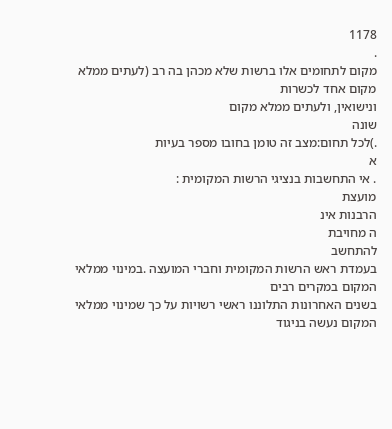1178
.
מקום לתחומים אלו ברשות שלא מכהן בה רב (לעתים ממלא מקום אחד לכשרות
ונישואין, ולעתים ממלא מקום
שונה
.)לכל תחום:מצב זה טומן בחובו מספר בעיות
א
. אי התחשבות בנציגי הרשות המקומית :
מועצת
הרבנות אינ
ה מחויבת
להתחשב
בעמדת ראש הרשות המקומית וחברי המועצה .במינוי ממלאי המקום במקרים רבים
בשנים האחרונות התלוננו ראשי רשויות על כך שמינוי ממלאי המקום נעשה בניגוד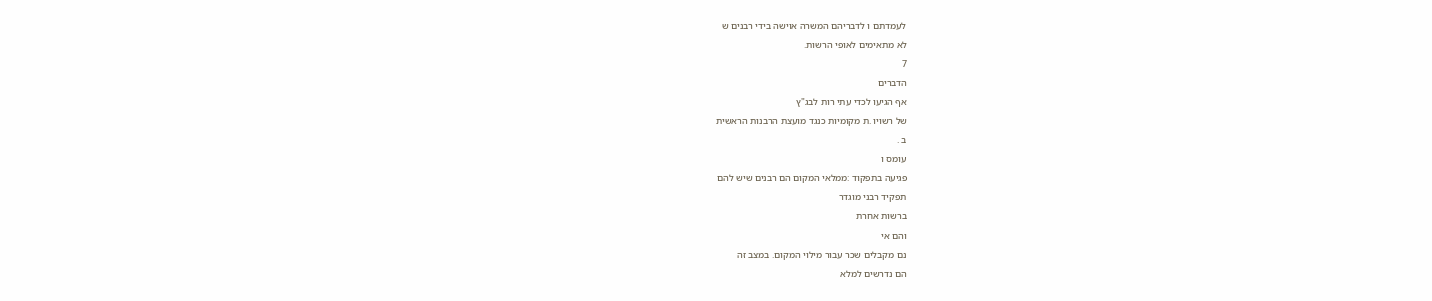לעמדתם ו לדבריהם המשרה אוישה בידי רבנים ש
לא מתאימים לאופי הרשות.
7
הדברים
אף הגיעו לכדי עתי רות לבג"ץ
של רשויו .ת מקומיות כנגד מועצת הרבנות הראשית
ב .
עומס ו
פגיעה בתפקוד :ממלאי המקום הם רבנים שיש להם
תפקיד רבני מוגדר
ברשות אחרת
והם אי
נם מקבלים שכר עבור מילוי המקום. במצב זה
הם נדרשים למלא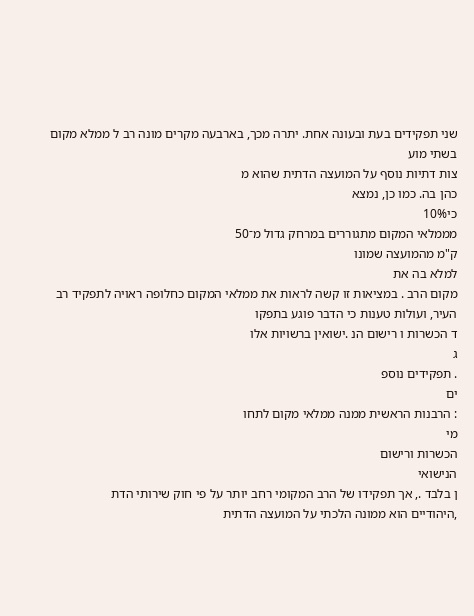שני תפקידים בעת ובעונה אחת. יתרה מכך, בארבעה מקרים מונה רב ל ממלא מקום
בשתי מוע
צות דתיות נוסף על המועצה הדתית שהוא מ
כהן בה. כמו כן, נמצא
כי10%
מממלאי המקום מתגוררים במרחק גדול מ־50
ק"מ מהמועצה שמונו
למלא בה את
מקום הרב . במציאות זו קשה לראות את ממלאי המקום כחלופה ראויה לתפקיד רב
העיר, ועולות טענות כי הדבר פוגע בתפקו
ד הכשרות ו רישום הנ .ישואין ברשויות אלו
ג
. תפקידים נוספ
ים
: הרבנות הראשית ממנה ממלאי מקום לתחו
מי
הכשרות ורישום
הנישואי
ן בלבד ., אך תפקידו של הרב המקומי רחב יותר על פי חוק שירותי הדת
,היהודיים הוא ממונה הלכתי על המועצה הדתית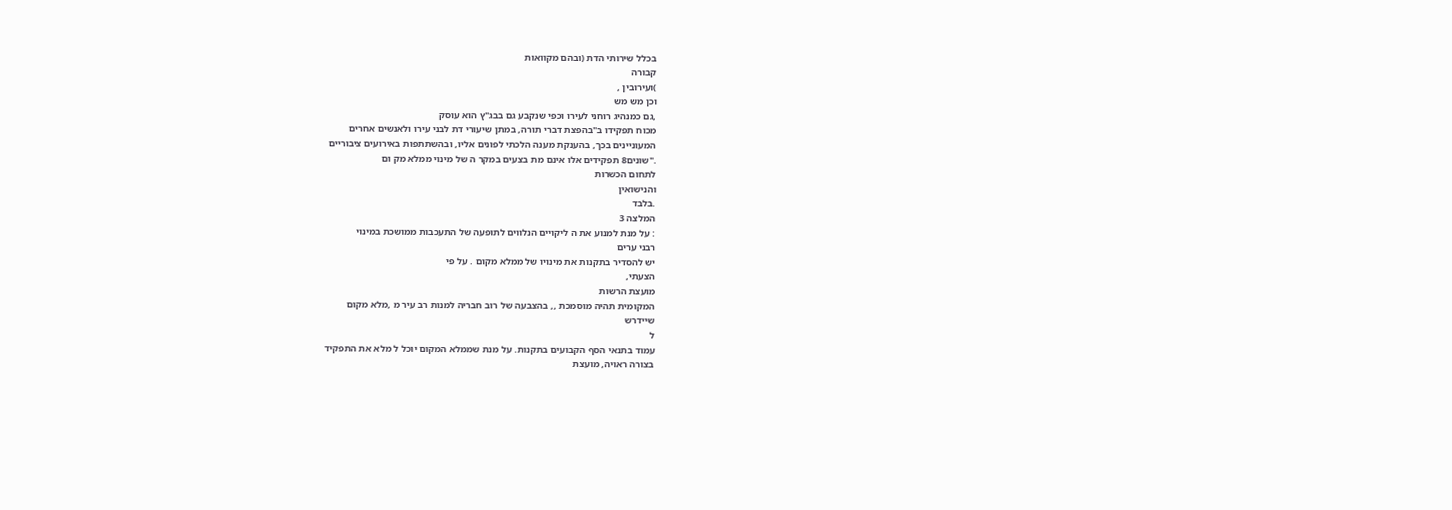בכלל שירותי הדת (ובהם מקוואות
קבורה
)ועירובין ,
וכן מש מש
,גם כמנהיג רוחני לעירו וכפי שנקבע גם בבג"ץ הוא עוסק
מכוח תפקידו ב"בהפצת דברי תורה, במתן שיעורי דת לבני עירו ולאנשים אחרים
המעוניינים בכך, בהענקת מענה הלכתי לפונים אליו, ובהשתתפות באירועים ציבוריים
."שונים8 תפקידים אלו אינם מת בצעים במקר ה של מינוי ממלא מק ום
לתחום הכשרות
והנישואין
.בלבד
המלצה 3
: על מנת למנוע את ה ליקויים הנלווים לתופעה של התעכבות ממושכת במינוי
רבני ערים
יש להסדיר בתקנות את מינויו של ממלא מקום . על פי
הצעתי,
מועצת הרשות
המקומית תהיה מוסמכת ,, בהצבעה של רוב חבריה למנות רב עיר מ ,מלא מקום
שיידרש
ל
עמוד בתנאי הסף הקבועים בתקנות. על מנת שממלא המקום יוכל ל מלא את התפקיד
בצורה ראויה, מועצת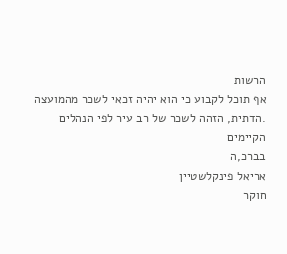הרשות
אף תוכל לקבוע כי הוא יהיה זכאי לשכר מהמועצה
.הדתית, הזהה לשכר של רב עיר לפי הנהלים הקיימים
בברכ,ה
אריאל פינקלשטיין
חוקר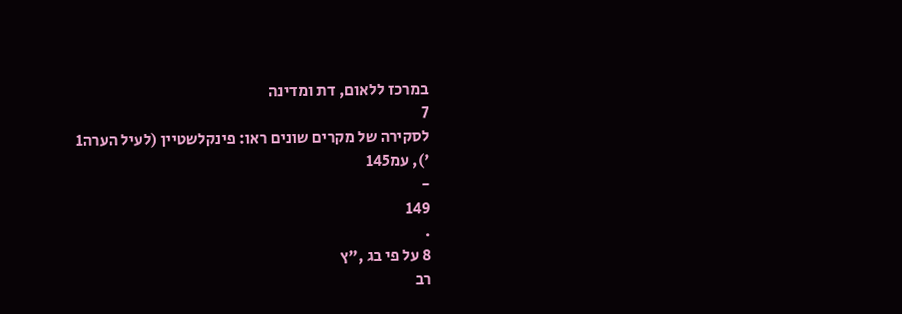במרכז ללאום, דת ומדינה
7
לסקירה של מקרים שונים ראו: פינקלשטיין (לעיל הערה1
'), עמ145
-
149
.
8 על פי בג ,"ץ
רב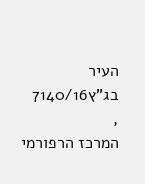העיר בג"ץ7140/16
,
המרכז הרפורמי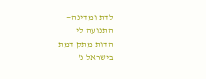לדת ומדינה—
התנועה לי
הדות מתק דמת
בישראל נ'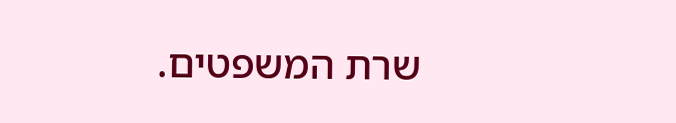שרת המשפטים.